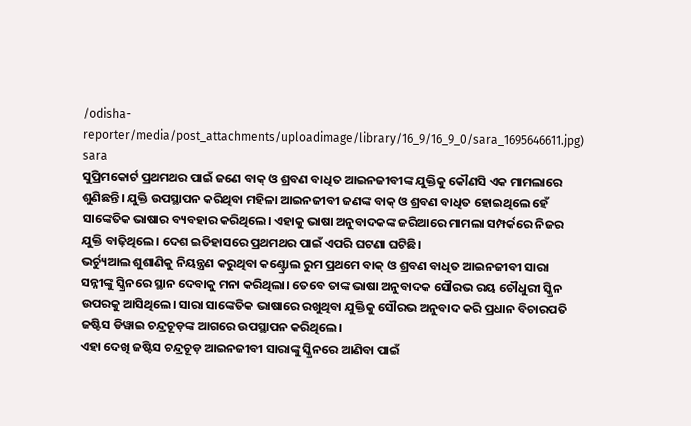/odisha-reporter/media/post_attachments/uploadimage/library/16_9/16_9_0/sara_1695646611.jpg)
sara
ସୁପ୍ରିମକୋର୍ଟ ପ୍ରଥମଥର ପାଇଁ ଜଣେ ବାକ୍ ଓ ଶ୍ରବଣ ବାଧିତ ଆଇନଜୀବୀଙ୍କ ଯୁକ୍ତିକୁ କୌଣସି ଏକ ମାମଲାରେ ଶୁଣିଛନ୍ତି। ଯୁକ୍ତି ଉପସ୍ଥାପନ କରିଥିବା ମହିଳା ଆଇନଜୀବୀ ଜଣଙ୍କ ବାକ୍ ଓ ଶ୍ରବଣ ବାଧିତ ହୋଇଥିଲେ ହେଁ ସାଙ୍କେତିକ ଭାଷାର ବ୍ୟବହାର କରିଥିଲେ। ଏହାକୁ ଭାଷା ଅନୁବାଦକଙ୍କ ଜରିଆରେ ମାମଲା ସମ୍ପର୍କରେ ନିଜର ଯୁକ୍ତି ବାଢ଼ିଥିଲେ। ଦେଶ ଇତିହାସରେ ପ୍ରଥମଥର ପାଇଁ ଏପରି ଘଟଣା ଘଟିଛି।
ଭର୍ଚ୍ୟୁଆଲ ଶୁଶାଣିକୁ ନିୟନ୍ତ୍ରଣ କରୁଥିବା କଣ୍ଟ୍ରୋଲ ରୁମ ପ୍ରଥମେ ବାକ୍ ଓ ଶ୍ରବଣ ବାଧିତ ଆଇନଜୀବୀ ସାରା ସନ୍ନୀଙ୍କୁ ସ୍କ୍ରିନରେ ସ୍ଥାନ ଦେବାକୁ ମନା କରିଥିଲା। ତେବେ ତାଙ୍କ ଭାଷା ଅନୁବାଦକ ସୌରଭ ରୟ ଚୌଧୁରୀ ସ୍କ୍ରିନ ଉପରକୁ ଆସିଥିଲେ। ସାରା ସାଙ୍କେତିକ ଭାଷାରେ ରଖୁଥିବା ଯୁକ୍ତିକୁ ସୌରଭ ଅନୁବାଦ କରି ପ୍ରଧାନ ବିଚାରପତି ଜଷ୍ଟିସ ଡିୱାଇ ଚନ୍ଦ୍ରଚୂଡ଼ଙ୍କ ଆଗରେ ଉପସ୍ଥାପନ କରିଥିଲେ।
ଏହା ଦେଖି ଜଷ୍ଟିସ ଚନ୍ଦ୍ରଚୂଡ଼ ଆଇନଜୀବୀ ସାରାଙ୍କୁ ସ୍କ୍ରିନରେ ଆଣିବା ପାଇଁ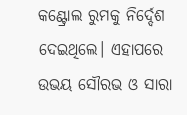କଣ୍ଟ୍ରୋଲ ରୁମକୁ ନିର୍ଦ୍ଦେଶ ଦେଇଥିଲେ। ଏହାପରେ ଉଭୟ ସୌରଭ ଓ ସାରା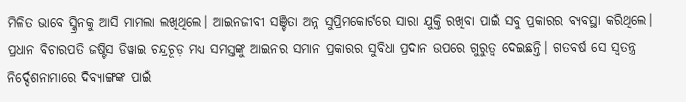ମିଳିତ ଭାବେ ସ୍କ୍ରିନକୁ ଆସି ମାମଲା ଲଖିଥିଲେ। ଆଇନଜୀବୀ ସଞ୍ଚିତା ଅନ୍ନ ସୁପ୍ରିମକୋର୍ଟରେ ସାରା ଯୁକ୍ତି ରଖିବା ପାଇଁ ସବୁ ପ୍ରକାରର ବ୍ୟବସ୍ଥା କରିଥିଲେ।
ପ୍ରଧାନ ବିଚାରପତି ଜଷ୍ଟିସ ଡିୱାଇ ଚନ୍ଦ୍ରଚୂଡ଼ ମଧ୍ୟ ସମସ୍ତଙ୍କୁ ଆଇନର ସମାନ ପ୍ରକାରର ସୁବିଧା ପ୍ରଦାନ ଉପରେ ଗୁରୁତ୍ୱ ଦେଇଛନ୍ତି। ଗତବର୍ଷ ସେ ସ୍ୱତନ୍ତ୍ର ନିର୍ଦ୍ଦେଶନାମାରେ ଦିବ୍ୟାଙ୍ଗଙ୍କ ପାଇଁ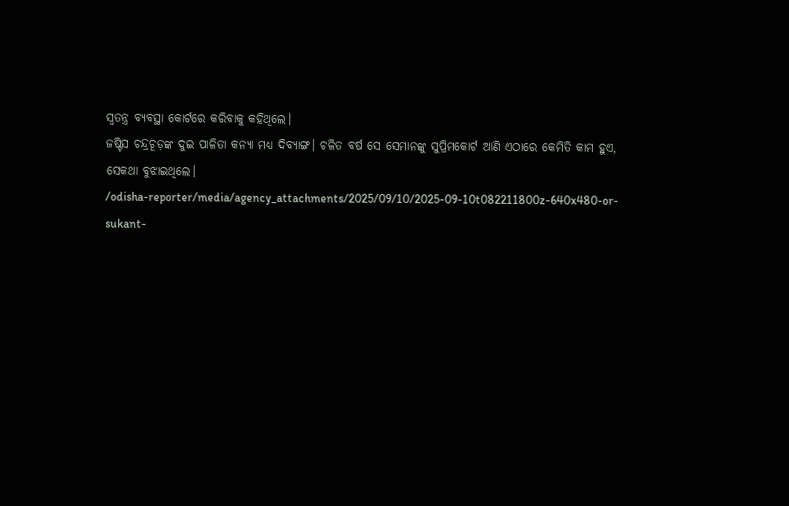ସ୍ୱତନ୍ତ୍ର ବ୍ୟବସ୍ଥା କୋର୍ଟରେ କରିବାକୁ କହିଥିଲେ।
ଜଷ୍ଟିସ ଚନ୍ଦ୍ରଚୂଡ଼ଙ୍କ ଦୁଇ ପାଳିତା କନ୍ୟା ମଧ୍ୟ ଦିବ୍ୟାଙ୍ଗ। ଚଳିତ ବର୍ଷ ସେ ସେମାନଙ୍କୁ ସୁପ୍ରିମକୋର୍ଟ ଆଣି ଏଠାରେ କେମିତି କାମ ହୁଏ, ସେକଥା ବୁଝାଇଥିଲେ।
/odisha-reporter/media/agency_attachments/2025/09/10/2025-09-10t082211800z-640x480-or-sukant-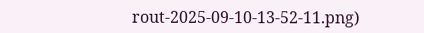rout-2025-09-10-13-52-11.png)